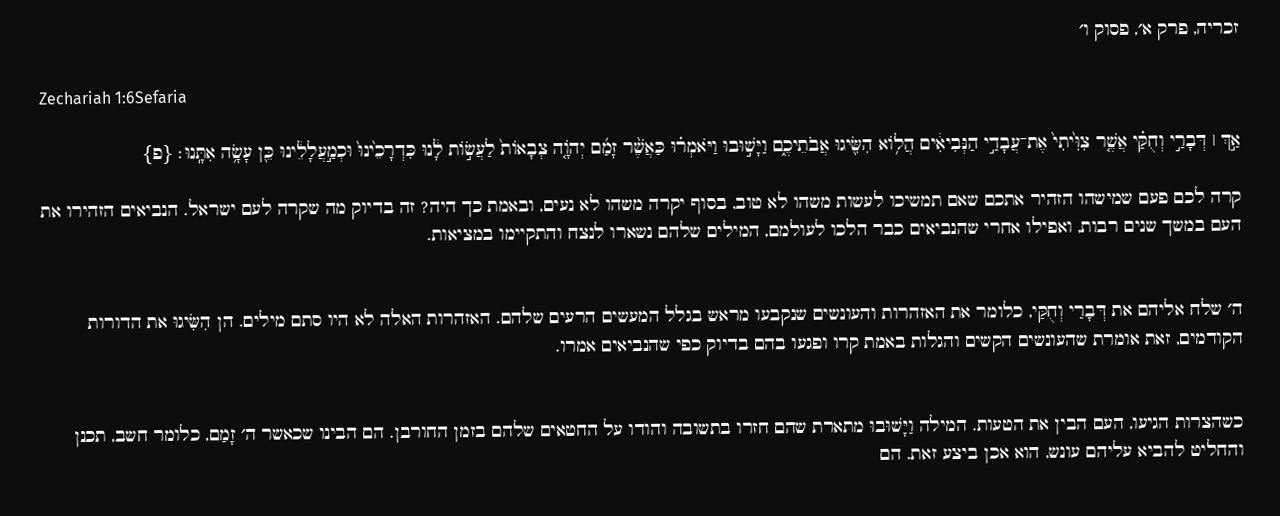זכריה, פרק א׳, פסוק ו׳

Zechariah 1:6Sefaria

אַ֣ךְ ׀ דְּבָרַ֣י וְחֻקַּ֗י אֲשֶׁ֤ר צִוִּ֙יתִי֙ אֶת־עֲבָדַ֣י הַנְּבִיאִ֔ים הֲל֥וֹא הִשִּׂ֖יגוּ אֲבֹתֵיכֶ֑ם וַיָּשׁ֣וּבוּ וַיֹּאמְר֗וּ כַּאֲשֶׁ֨ר זָמַ֜ם יְהֹוָ֤ה צְבָאוֹת֙ לַעֲשׂ֣וֹת לָ֔נוּ כִּדְרָכֵ֙ינוּ֙ וּכְמַ֣עֲלָלֵ֔ינוּ כֵּ֖ן עָשָׂ֥ה אִתָּֽנוּ׃ {פ}

קרה לכם פעם שמישהו הזהיר אתכם שאם תמשיכו לעשות משהו לא טוב, בסוף יקרה משהו לא נעים, ובאמת כך היה? זה בדיוק מה שקרה לעם ישראל. הנביאים הזהירו את העם במשך שנים רבות, ואפילו אחרי שהנביאים כבר הלכו לעולמם, המילים שלהם נשארו לנצח והתקיימו במציאות.


ה׳ שלח אליהם את דְּבָרַי וְחֻקַּי, כלומר את האזהרות והעונשים שנקבעו מראש בגלל המעשים הרעים שלהם. האזהרות האלה לא היו סתם מילים. הן הִשִּׂיגוּ את הדורות הקודמים, זאת אומרת שהעונשים הקשים והגלות באמת קרו ופגעו בהם בדיוק כפי שהנביאים אמרו.


כשהצרות הגיעו, העם הבין את הטעות. המילה וַיָּשׁוּבוּ מתארת שהם חזרו בתשובה והודו על החטאים שלהם בזמן החורבן. הם הבינו שכאשר ה׳ זָמַם, כלומר חשב, תכנן והחליט להביא עליהם עונש, הוא אכן ביצע זאת. הם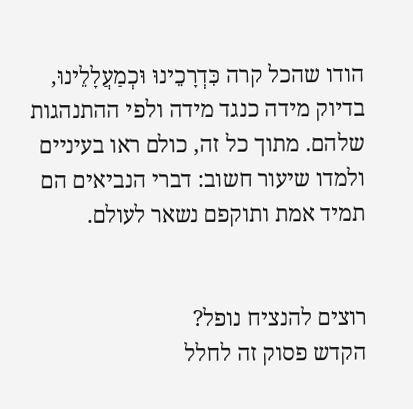הודו שהכל קרה כִּדְרָכֵינוּ וּכְמַעֲלָלֵינוּ, בדיוק מידה כנגד מידה ולפי ההתנהגות שלהם. מתוך כל זה, כולם ראו בעיניים ולמדו שיעור חשוב: דברי הנביאים הם תמיד אמת ותוקפם נשאר לעולם.


רוצים להנציח נופל?
הקדש פסוק זה לחלל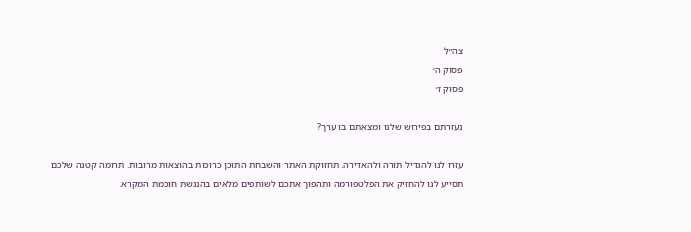צה״ל
פסוק ה׳
פסוק ז׳

נעזרתם בפירוש שלנו ומצאתם בו ערך?

עזרו לנו להגדיל תורה ולהאדירה. תחזוקת האתר והשבחת התוכן כרוכות בהוצאות מרובות. תרומה קטנה שלכם תסייע לנו להחזיק את הפלטפורמה ותהפוך אתכם לשותפים מלאים בהנגשת חוכמת המקרא.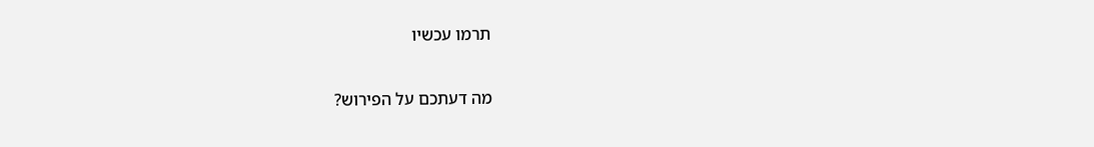תרמו עכשיו

מה דעתכם על הפירוש?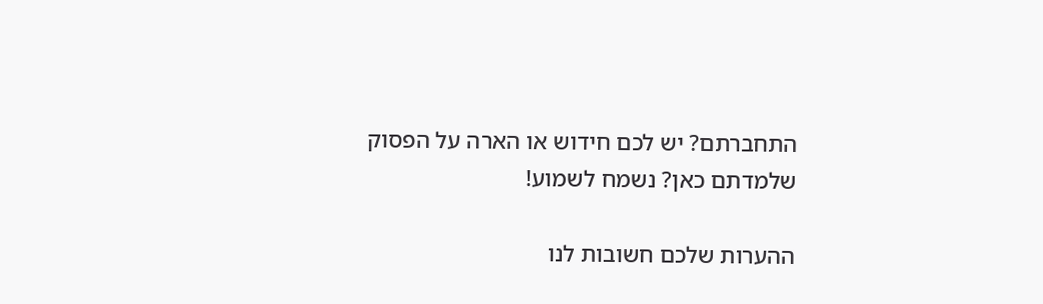התחברתם? יש לכם חידוש או הארה על הפסוק שלמדתם כאן? נשמח לשמוע!

ההערות שלכם חשובות לנו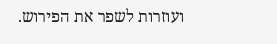ועוזרות לשפר את הפירוש.